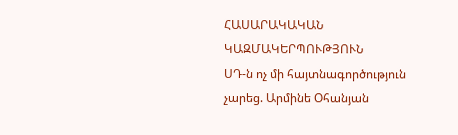ՀԱՍԱՐԱԿԱԿԱՆ ԿԱԶՄԱԿԵՐՊՈՒԹՅՈՒՆ
ՍԴ-ն ոչ մի հայտնագործություն չարեց. Արմինե Օհանյան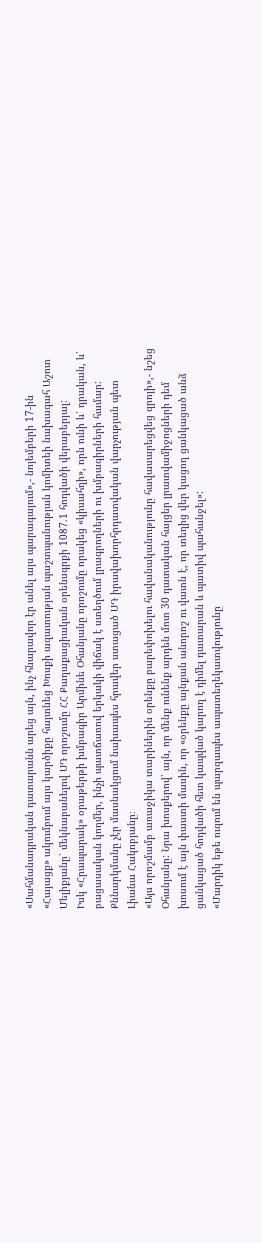«Սահմանադրական դատարանն արեց այն, ինչ հնարավոր էր անել այս պարագայում»,- նոյեմբերի 17-ին «Հայացք» ակումբում այս կարծիքը հայտնեց Խոսքի ազատության պաշտպանության կոմիտեի նախագահ Աշոտ Մելիքյանը՝ մեկնաբանելով ՍԴ որոշումը ՀՀ Քաղաքացիական օրենսգրքի 1087.1 հոդվածի վերաբերյալ:
Իսկ «Հրապարակ» օրաթերթի խմբագիր Արմինե Օհանյանը որոշումը որակեց «կիսահղի», որն ունի և՛ դրական, և՛ բացասական կողմեր, ինչի պատճառով երկակի վիճակ է ստեղծում լրագրողների ու խմբագիրների համար: Քննարկմանը չէր մասնակցում նախապես հրավեր ստացած ՍԴ իրավախորհրդատվական վարչության պետ Լիանա Հակոբյանը։
«Այս որոշմամբ առաջիկա տարիներին օրենքը բարեփոխելու հավանականությունը հավասարեցվեց զրոյի»,- նշեց Օհանյանը: Նրա խոսքերով՝ այն, որ մենք ունենք արդեն մոտ 30 դատական հայցեր լրատվամիջոցների դեմ խոսում է այն փաստի մասին, որ «օրենքը այնքան անորոշ ու վատն է, որ տեղից վեր կացող ցանկացած անձ ցանկացած հոդվածի հետ կապված կարող է դիմել դատարան և պատիվ պահանջել»:
«Մարդիկ եթե ուզում են պարզապես ապատեղեկատվությունը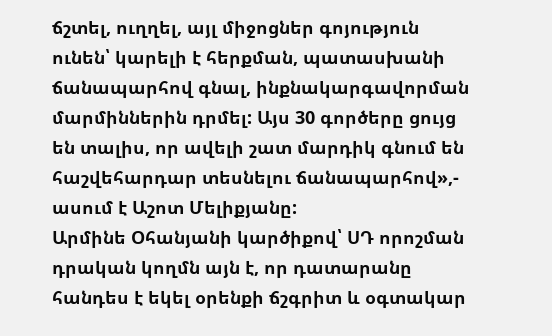ճշտել, ուղղել, այլ միջոցներ գոյություն ունեն՝ կարելի է հերքման, պատասխանի ճանապարհով գնալ, ինքնակարգավորման մարմիններին դրմել: Այս 30 գործերը ցույց են տալիս, որ ավելի շատ մարդիկ գնում են հաշվեհարդար տեսնելու ճանապարհով»,- ասում է Աշոտ Մելիքյանը:
Արմինե Օհանյանի կարծիքով՝ ՍԴ որոշման դրական կողմն այն է, որ դատարանը հանդես է եկել օրենքի ճշգրիտ և օգտակար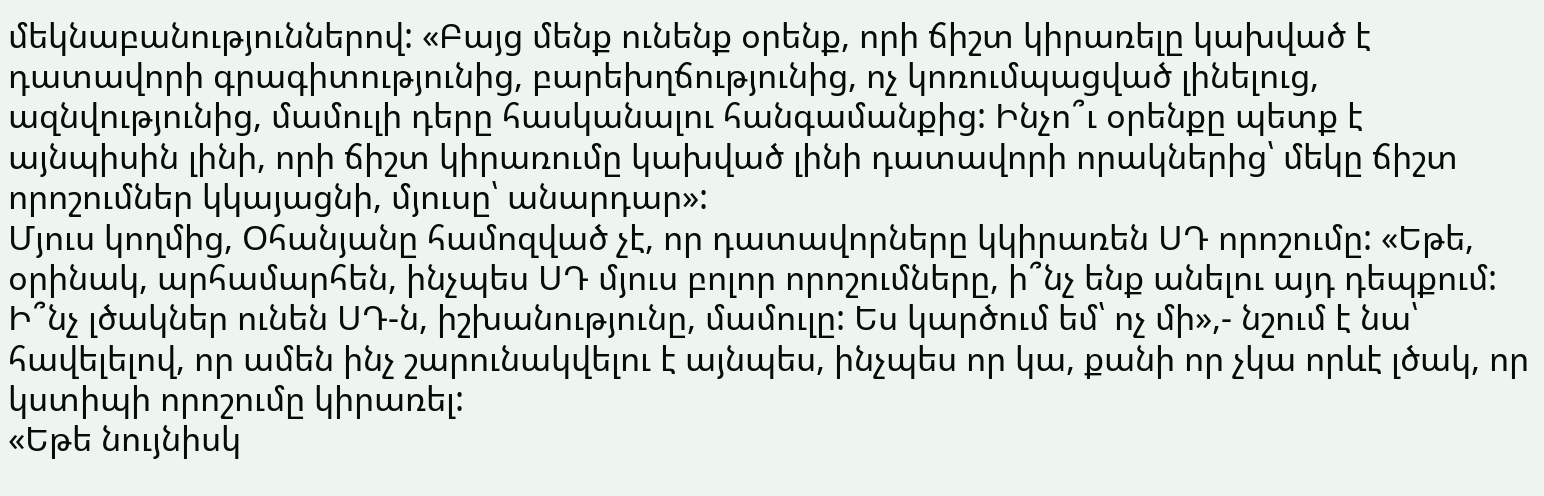մեկնաբանություններով: «Բայց մենք ունենք օրենք, որի ճիշտ կիրառելը կախված է դատավորի գրագիտությունից, բարեխղճությունից, ոչ կոռումպացված լինելուց, ազնվությունից, մամուլի դերը հասկանալու հանգամանքից: Ինչո՞ւ օրենքը պետք է այնպիսին լինի, որի ճիշտ կիրառումը կախված լինի դատավորի որակներից՝ մեկը ճիշտ որոշումներ կկայացնի, մյուսը՝ անարդար»:
Մյուս կողմից, Օհանյանը համոզված չէ, որ դատավորները կկիրառեն ՍԴ որոշումը: «Եթե, օրինակ, արհամարհեն, ինչպես ՍԴ մյուս բոլոր որոշումները, ի՞նչ ենք անելու այդ դեպքում: Ի՞նչ լծակներ ունեն ՍԴ-ն, իշխանությունը, մամուլը: Ես կարծում եմ՝ ոչ մի»,- նշում է նա՝ հավելելով, որ ամեն ինչ շարունակվելու է այնպես, ինչպես որ կա, քանի որ չկա որևէ լծակ, որ կստիպի որոշումը կիրառել:
«Եթե նույնիսկ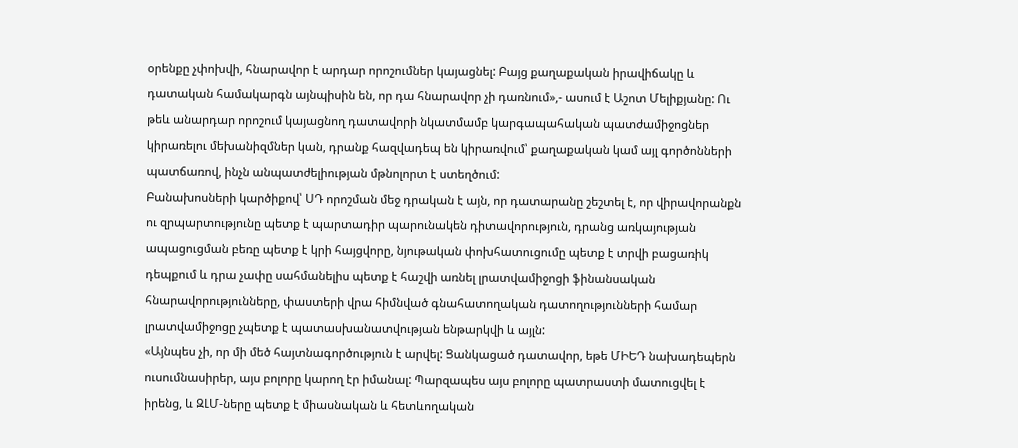օրենքը չփոխվի, հնարավոր է արդար որոշումներ կայացնել: Բայց քաղաքական իրավիճակը և դատական համակարգն այնպիսին են, որ դա հնարավոր չի դառնում»,- ասում է Աշոտ Մելիքյանը: Ու թեև անարդար որոշում կայացնող դատավորի նկատմամբ կարգապահական պատժամիջոցներ կիրառելու մեխանիզմներ կան, դրանք հազվադեպ են կիրառվում՝ քաղաքական կամ այլ գործոնների պատճառով, ինչն անպատժելիության մթնոլորտ է ստեղծում:
Բանախոսների կարծիքով՝ ՍԴ որոշման մեջ դրական է այն, որ դատարանը շեշտել է, որ վիրավորանքն ու զրպարտությունը պետք է պարտադիր պարունակեն դիտավորություն, դրանց առկայության ապացուցման բեռը պետք է կրի հայցվորը, նյութական փոխհատուցումը պետք է տրվի բացառիկ դեպքում և դրա չափը սահմանելիս պետք է հաշվի առնել լրատվամիջոցի ֆինանսական հնարավորությունները, փաստերի վրա հիմնված գնահատողական դատողությունների համար լրատվամիջոցը չպետք է պատասխանատվության ենթարկվի և այլն:
«Այնպես չի, որ մի մեծ հայտնագործություն է արվել: Ցանկացած դատավոր, եթե ՄԻԵԴ նախադեպերն ուսումնասիրեր, այս բոլորը կարող էր իմանալ: Պարզապես այս բոլորը պատրաստի մատուցվել է իրենց, և ԶԼՄ-ները պետք է միասնական և հետևողական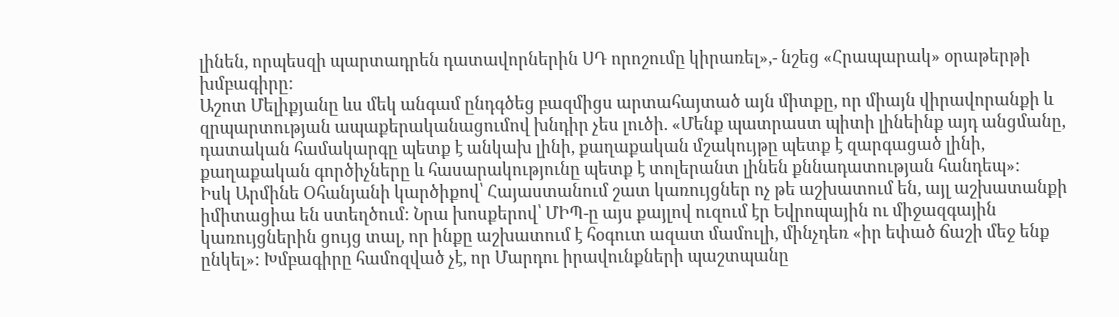լինեն, որպեսզի պարտադրեն դատավորներին ՍԴ որոշումը կիրառել»,- նշեց «Հրապարակ» օրաթերթի խմբագիրը:
Աշոտ Մելիքյանը ևս մեկ անգամ ընդգծեց բազմիցս արտահայտած այն միտքը, որ միայն վիրավորանքի և զրպարտության ապաքերականացումով խնդիր չես լուծի. «Մենք պատրաստ պիտի լինեինք այդ անցմանը, դատական համակարգը պետք է անկախ լինի, քաղաքական մշակույթը պետք է զարգացած լինի, քաղաքական գործիչները և հասարակությունը պետք է տոլերանտ լինեն քննադատության հանդեպ»:
Իսկ Արմինե Օհանյանի կարծիքով՝ Հայաստանում շատ կառույցներ ոչ թե աշխատում են, այլ աշխատանքի իմիտացիա են ստեղծում: Նրա խոսքերով՝ ՄԻՊ-ը այս քայլով ուզում էր Եվրոպային ու միջազգային կառույցներին ցույց տալ, որ ինքը աշխատում է հօգուտ ազատ մամուլի, մինչդեռ «իր եփած ճաշի մեջ ենք ընկել»: Խմբագիրը համոզված չէ, որ Մարդու իրավունքների պաշտպանը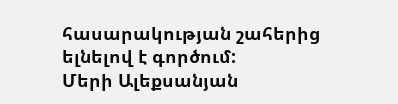հասարակության շահերից ելնելով է գործում:
Մերի Ալեքսանյան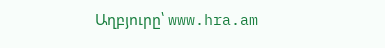Աղբյուրը՝ www.hra.am